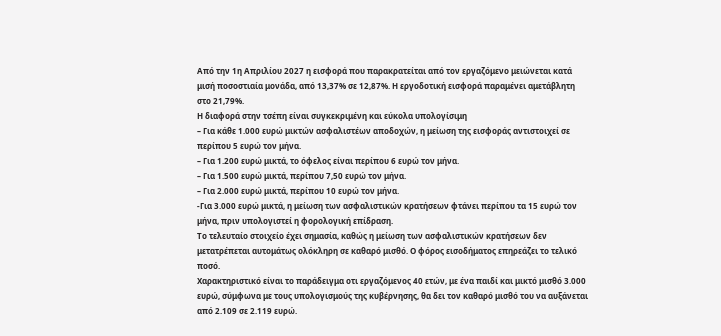Από την 1η Απριλίου 2027 η εισφορά που παρακρατείται από τον εργαζόμενο μειώνεται κατά μισή ποσοστιαία μονάδα, από 13,37% σε 12,87%. Η εργοδοτική εισφορά παραμένει αμετάβλητη στο 21,79%.
Η διαφορά στην τσέπη είναι συγκεκριμένη και εύκολα υπολογίσιμη
– Για κάθε 1.000 ευρώ μικτών ασφαλιστέων αποδοχών, η μείωση της εισφοράς αντιστοιχεί σε περίπου 5 ευρώ τον μήνα.
– Για 1.200 ευρώ μικτά, το όφελος είναι περίπου 6 ευρώ τον μήνα.
– Για 1.500 ευρώ μικτά, περίπου 7,50 ευρώ τον μήνα.
– Για 2.000 ευρώ μικτά, περίπου 10 ευρώ τον μήνα.
-Για 3.000 ευρώ μικτά, η μείωση των ασφαλιστικών κρατήσεων φτάνει περίπου τα 15 ευρώ τον μήνα, πριν υπολογιστεί η φορολογική επίδραση.
Το τελευταίο στοιχείο έχει σημασία, καθώς η μείωση των ασφαλιστικών κρατήσεων δεν μετατρέπεται αυτομάτως ολόκληρη σε καθαρό μισθό. Ο φόρος εισοδήματος επηρεάζει το τελικό ποσό.
Χαρακτηριστικό είναι το παράδειγμα οτι εργαζόμενος 40 ετών, με ένα παιδί και μικτό μισθό 3.000 ευρώ, σύμφωνα με τους υπολογισμούς της κυβέρνησης, θα δει τον καθαρό μισθό του να αυξάνεται από 2.109 σε 2.119 ευρώ.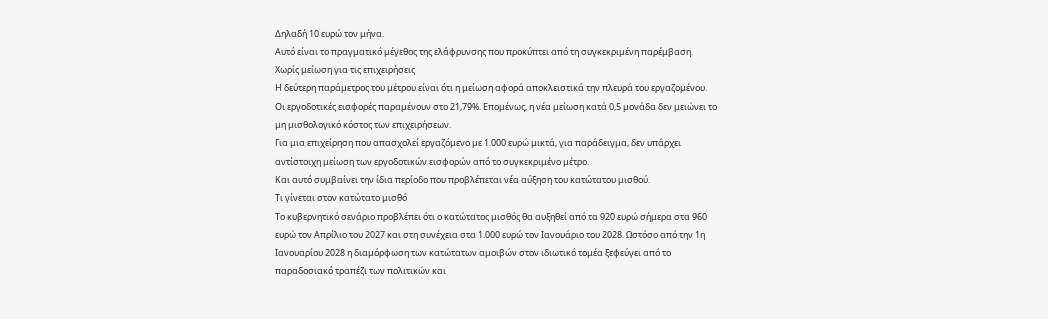Δηλαδή 10 ευρώ τον μήνα.
Αυτό είναι το πραγματικό μέγεθος της ελάφρυνσης που προκύπτει από τη συγκεκριμένη παρέμβαση.
Χωρίς μείωση για τις επιχειρήσεις
Η δεύτερη παράμετρος του μέτρου είναι ότι η μείωση αφορά αποκλειστικά την πλευρά του εργαζομένου.
Οι εργοδοτικές εισφορές παραμένουν στο 21,79%. Επομένως, η νέα μείωση κατά 0,5 μονάδα δεν μειώνει το μη μισθολογικό κόστος των επιχειρήσεων.
Για μια επιχείρηση που απασχολεί εργαζόμενο με 1.000 ευρώ μικτά, για παράδειγμα, δεν υπάρχει αντίστοιχη μείωση των εργοδοτικών εισφορών από το συγκεκριμένο μέτρο.
Και αυτό συμβαίνει την ίδια περίοδο που προβλέπεται νέα αύξηση του κατώτατου μισθού.
Τι γίνεται στον κατώτατο μισθό
Το κυβερνητικό σενάριο προβλέπει ότι ο κατώτατος μισθός θα αυξηθεί από τα 920 ευρώ σήμερα στα 960 ευρώ τον Απρίλιο του 2027 και στη συνέχεια στα 1.000 ευρώ τον Ιανουάριο του 2028. Ωστόσο από την 1η Ιανουαρίου 2028 η διαμόρφωση των κατώτατων αμοιβών στον ιδιωτικό τομέα ξεφεύγει από το παραδοσιακό τραπέζι των πολιτικών και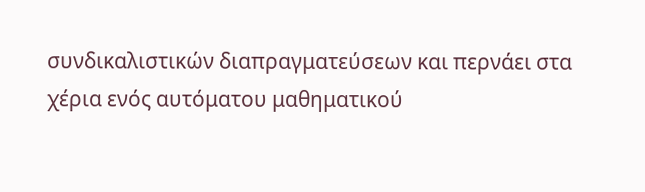συνδικαλιστικών διαπραγματεύσεων και περνάει στα χέρια ενός αυτόματου μαθηματικού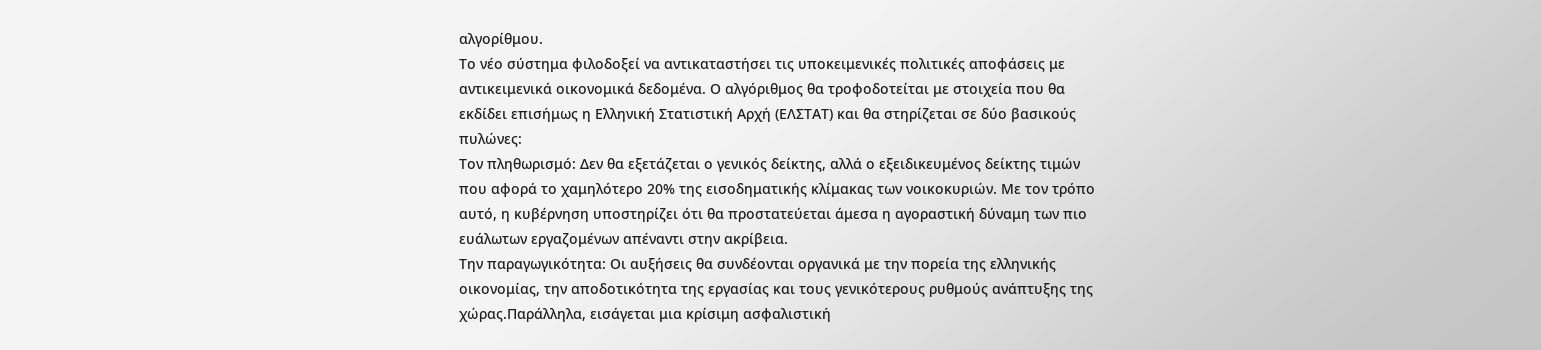αλγορίθμου.
Το νέο σύστημα φιλοδοξεί να αντικαταστήσει τις υποκειμενικές πολιτικές αποφάσεις με αντικειμενικά οικονομικά δεδομένα. Ο αλγόριθμος θα τροφοδοτείται με στοιχεία που θα εκδίδει επισήμως η Ελληνική Στατιστική Αρχή (ΕΛΣΤΑΤ) και θα στηρίζεται σε δύο βασικούς πυλώνες:
Τον πληθωρισμό: Δεν θα εξετάζεται ο γενικός δείκτης, αλλά ο εξειδικευμένος δείκτης τιμών που αφορά το χαμηλότερο 20% της εισοδηματικής κλίμακας των νοικοκυριών. Με τον τρόπο αυτό, η κυβέρνηση υποστηρίζει ότι θα προστατεύεται άμεσα η αγοραστική δύναμη των πιο ευάλωτων εργαζομένων απέναντι στην ακρίβεια.
Την παραγωγικότητα: Οι αυξήσεις θα συνδέονται οργανικά με την πορεία της ελληνικής οικονομίας, την αποδοτικότητα της εργασίας και τους γενικότερους ρυθμούς ανάπτυξης της χώρας.Παράλληλα, εισάγεται μια κρίσιμη ασφαλιστική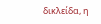δικλείδα, η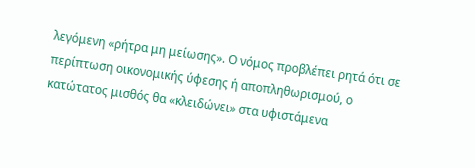λεγόμενη «ρήτρα μη μείωσης». Ο νόμος προβλέπει ρητά ότι σε περίπτωση οικονομικής ύφεσης ή αποπληθωρισμού, ο κατώτατος μισθός θα «κλειδώνει» στα υφιστάμενα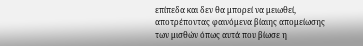επίπεδα και δεν θα μπορεί να μειωθεί, αποτρέποντας φαινόμενα βίαιης απομείωσης των μισθών όπως αυτά που βίωσε η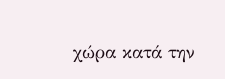χώρα κατά την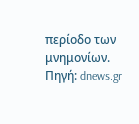περίοδο των μνημονίων.
Πηγή: dnews.gr